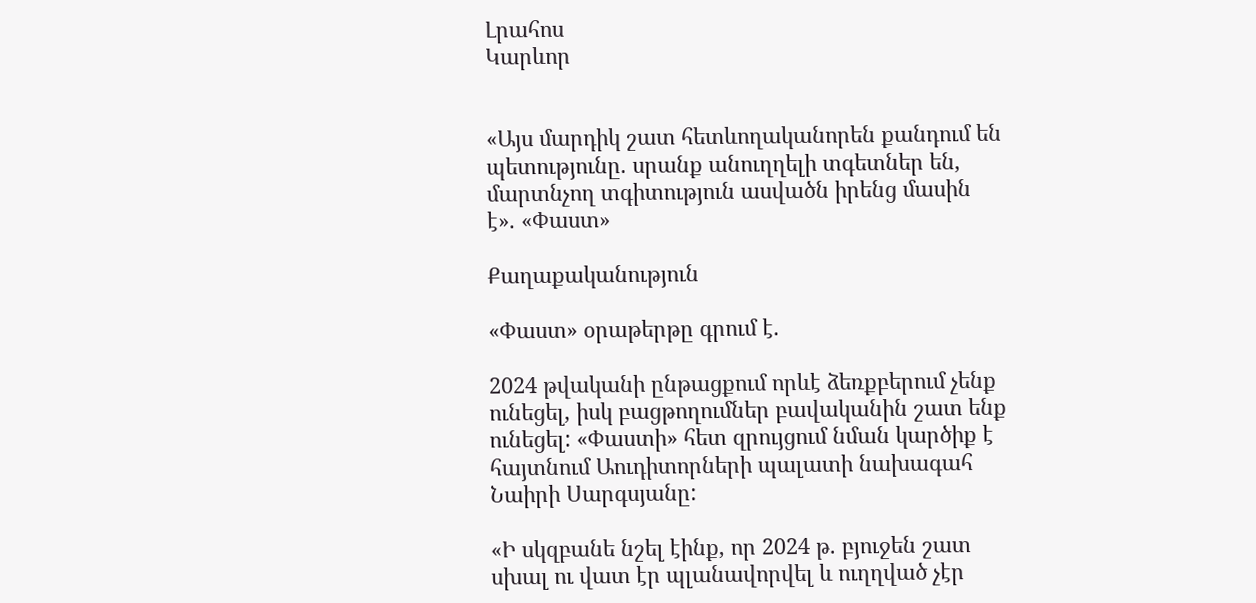Լրահոս
Կարևոր


«Այս մարդիկ շատ հետևողականորեն քանդում են պետությունը. սրանք անուղղելի տգետներ են, մարտնչող տգիտություն ասվածն իրենց մասին է». «Փաստ»

Քաղաքականություն

«Փաստ» օրաթերթը գրում է.

2024 թվականի ընթացքում որևէ ձեռքբերում չենք ունեցել, իսկ բացթողումներ բավականին շատ ենք ունեցել: «Փաստի» հետ զրույցում նման կարծիք է հայտնում Աուդիտորների պալատի նախագահ Նաիրի Սարգսյանը:

«Ի սկզբանե նշել էինք, որ 2024 թ. բյուջեն շատ սխալ ու վատ էր պլանավորվել և ուղղված չէր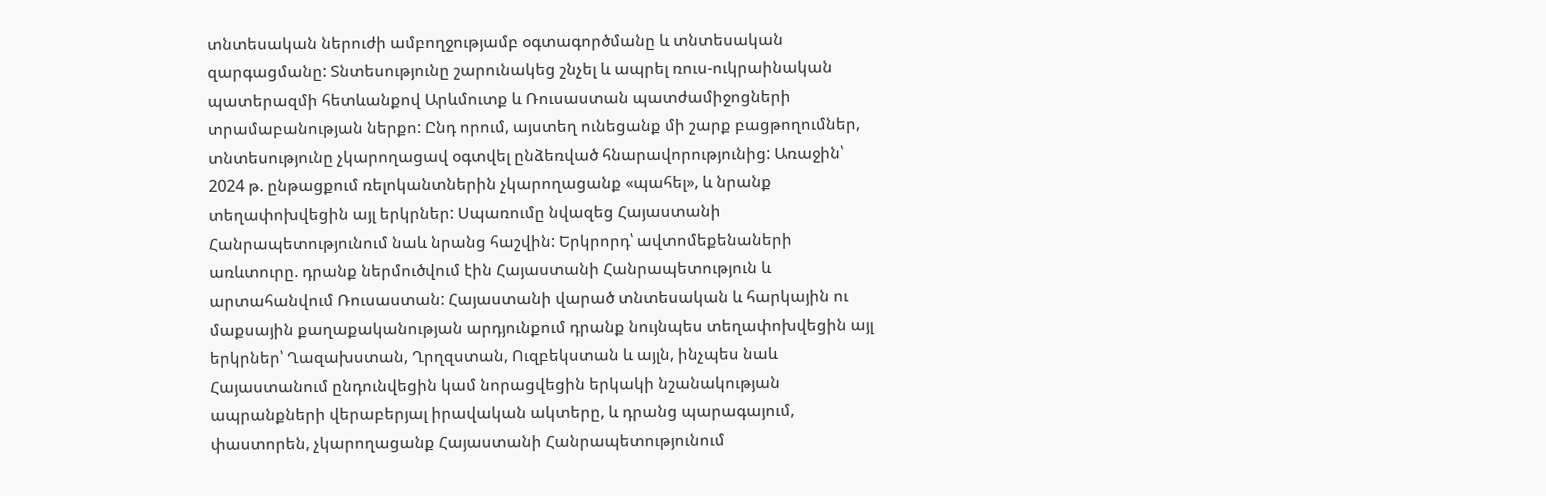տնտեսական ներուժի ամբողջությամբ օգտագործմանը և տնտեսական զարգացմանը: Տնտեսությունը շարունակեց շնչել և ապրել ռուս-ուկրաինական պատերազմի հետևանքով Արևմուտք և Ռուսաստան պատժամիջոցների տրամաբանության ներքո: Ընդ որում, այստեղ ունեցանք մի շարք բացթողումներ, տնտեսությունը չկարողացավ օգտվել ընձեռված հնարավորությունից: Առաջին՝ 2024 թ. ընթացքում ռելոկանտներին չկարողացանք «պահել», և նրանք տեղափոխվեցին այլ երկրներ: Սպառումը նվազեց Հայաստանի Հանրապետությունում նաև նրանց հաշվին: Երկրորդ՝ ավտոմեքենաների առևտուրը. դրանք ներմուծվում էին Հայաստանի Հանրապետություն և արտահանվում Ռուսաստան: Հայաստանի վարած տնտեսական և հարկային ու մաքսային քաղաքականության արդյունքում դրանք նույնպես տեղափոխվեցին այլ երկրներ՝ Ղազախստան, Ղրղզստան, Ուզբեկստան և այլն, ինչպես նաև Հայաստանում ընդունվեցին կամ նորացվեցին երկակի նշանակության ապրանքների վերաբերյալ իրավական ակտերը, և դրանց պարագայում, փաստորեն, չկարողացանք Հայաստանի Հանրապետությունում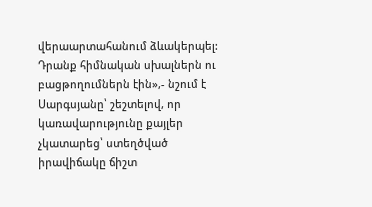վերաարտահանում ձևակերպել: Դրանք հիմնական սխալներն ու բացթողումներն էին»,- նշում է Սարգսյանը՝ շեշտելով, որ կառավարությունը քայլեր չկատարեց՝ ստեղծված իրավիճակը ճիշտ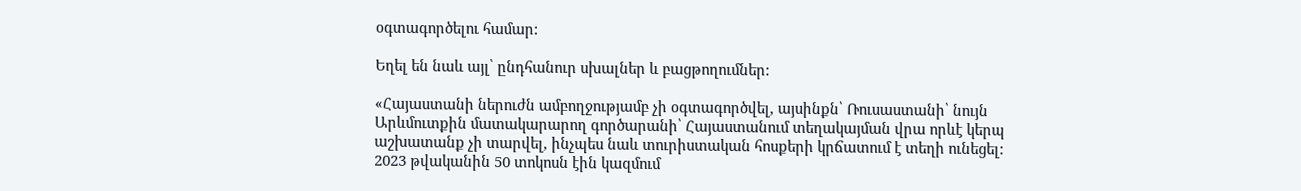օգտագործելու համար:

Եղել են նաև այլ՝ ընդհանուր սխալներ և բացթողումներ:

«Հայաստանի ներուժն ամբողջությամբ չի օգտագործվել, այսինքն՝ Ռուսաստանի՝ նույն Արևմուտքին մատակարարող գործարանի՝ Հայաստանում տեղակայման վրա որևէ կերպ աշխատանք չի տարվել, ինչպես նաև տուրիստական հոսքերի կրճատում է տեղի ունեցել: 2023 թվականին 50 տոկոսն էին կազմում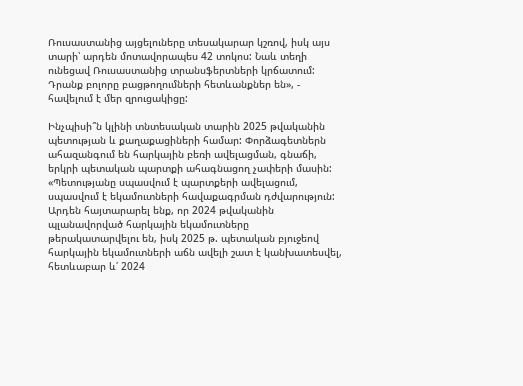Ռուսաստանից այցելուները տեսակարար կշռով, իսկ այս տարի՝ արդեն մոտավորապես 42 տոկոս: Նաև տեղի ունեցավ Ռուսաստանից տրանսֆերտների կրճատում: Դրանք բոլորը բացթողումների հետևանքներ են», - հավելում է մեր զրուցակիցը:

Ինչպիսի՞ն կլինի տնտեսական տարին 2025 թվականին պետության և քաղաքացիների համար: Փորձագետներն ահազանգում են հարկային բեռի ավելացման, գնաճի, երկրի պետական պարտքի ահագնացող չափերի մասին: «Պետությանը սպասվում է պարտքերի ավելացում, սպասվում է եկամուտների հավաքագրման դժվարություն: Արդեն հայտարարել ենք, որ 2024 թվականին պլանավորված հարկային եկամուտները թերակատարվելու են, իսկ 2025 թ. պետական բյուջեով հարկային եկամուտների աճն ավելի շատ է կանխատեսվել, հետևաբար և՛ 2024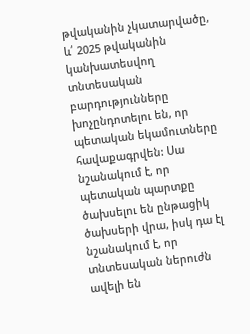թվականին չկատարվածը, և՛ 2025 թվականին կանխատեսվող տնտեսական բարդությունները խոչընդոտելու են, որ պետական եկամուտները հավաքագրվեն: Սա նշանակում է, որ պետական պարտքը ծախսելու են ընթացիկ ծախսերի վրա, իսկ դա էլ նշանակում է, որ տնտեսական ներուժն ավելի են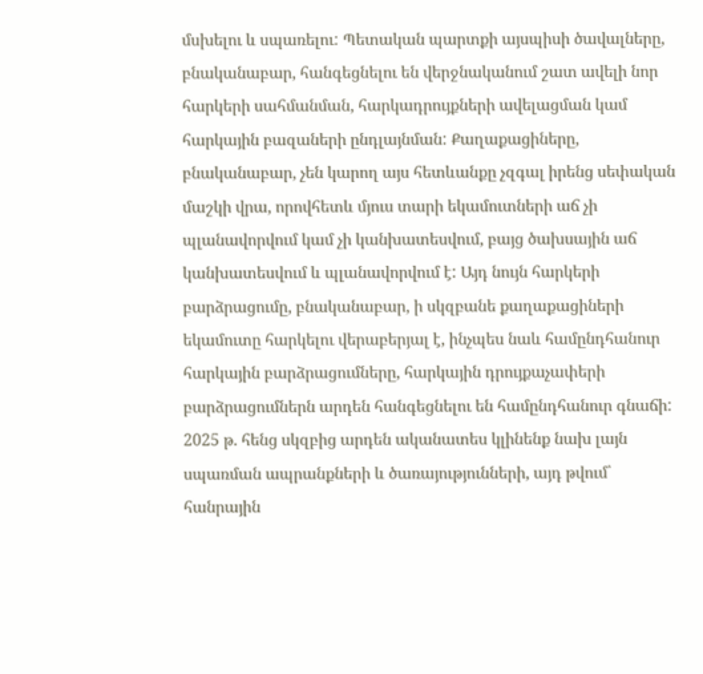մսխելու և սպառելու: Պետական պարտքի այսպիսի ծավալները, բնականաբար, հանգեցնելու են վերջնականում շատ ավելի նոր հարկերի սահմանման, հարկադրույքների ավելացման կամ հարկային բազաների ընդլայնման: Քաղաքացիները, բնականաբար, չեն կարող այս հետևանքը չզգալ իրենց սեփական մաշկի վրա, որովհետև մյուս տարի եկամուտների աճ չի պլանավորվում կամ չի կանխատեսվում, բայց ծախսային աճ կանխատեսվում և պլանավորվում է: Այդ նույն հարկերի բարձրացումը, բնականաբար, ի սկզբանե քաղաքացիների եկամուտը հարկելու վերաբերյալ է, ինչպես նաև համընդհանուր հարկային բարձրացումները, հարկային դրույքաչափերի բարձրացումներն արդեն հանգեցնելու են համընդհանուր գնաճի: 2025 թ. հենց սկզբից արդեն ականատես կլինենք նախ լայն սպառման ապրանքների և ծառայությունների, այդ թվում՝ հանրային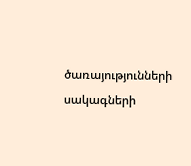ծառայությունների սակագների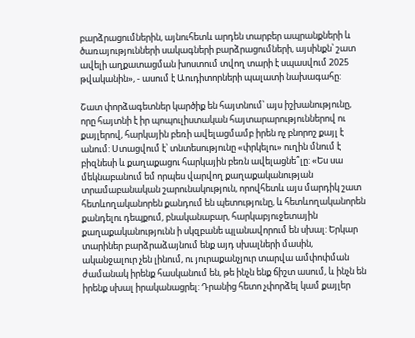բարձրացումներին, այնուհետև արդեն տարբեր ապրանքների և ծառայությունների սակագների բարձրացումների, այսինքն՝ շատ ավելի աղքատացման խոստում տվող տարի է սպասվում 2025 թվականին», - ասում է Աուդիտորների պալատի նախագահը:

Շատ փորձագետներ կարծիք են հայտնում՝ այս իշխանությունը, որը հայտնի է իր պոպուլիստական հայտարարություններով ու քայլերով, հարկային բեռի ավելացմամբ իրեն ոչ բնորոշ քայլ է անում: Ստացվում է՝ տնտեսությունը «փրկելու» ուղին մնում է բիզնեսի և քաղաքացու հարկային բեռն ավելացնե՞լը: «Ես սա մեկնաբանում եմ որպես վարվող քաղաքականության տրամաբանական շարունակություն, որովհետև այս մարդիկ շատ հետևողականորեն քանդում են պետությունը, և հետևողականորեն քանդելու դեպքում, բնականաբար, հարկաբյուջետային քաղաքականությունն ի սկզբանե պլանավորում են սխալ: Երկար տարիներ բարձրաձայնում ենք այդ սխալների մասին, ականջալուր չեն լինում, ու յուրաքանչյուր տարվա ամփոփման ժամանակ իրենք հասկանում են, թե ինչն ենք ճիշտ ասում, և ինչն են իրենք սխալ իրականացրել: Դրանից հետո չփորձել կամ քայլեր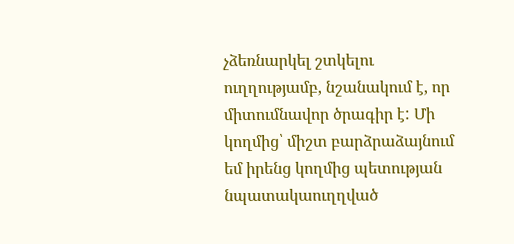չձեռնարկել շտկելու ուղղությամբ, նշանակում է, որ միտումնավոր ծրագիր է: Մի կողմից՝ միշտ բարձրաձայնում եմ իրենց կողմից պետության նպատակաուղղված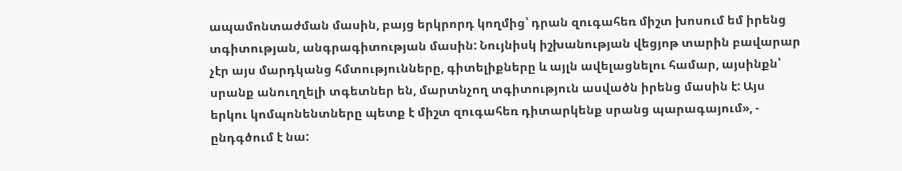ապամոնտաժման մասին, բայց երկրորդ կողմից՝ դրան զուգահեռ միշտ խոսում եմ իրենց տգիտության, անգրագիտության մասին: Նույնիսկ իշխանության վեցյոթ տարին բավարար չէր այս մարդկանց հմտությունները, գիտելիքները և այլն ավելացնելու համար, այսինքն՝ սրանք անուղղելի տգետներ են, մարտնչող տգիտություն ասվածն իրենց մասին է: Այս երկու կոմպոնենտները պետք է միշտ զուգահեռ դիտարկենք սրանց պարագայում», - ընդգծում է նա: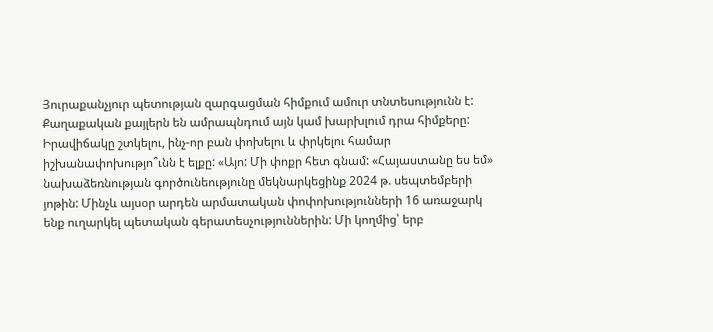Յուրաքանչյուր պետության զարգացման հիմքում ամուր տնտեսությունն է: Քաղաքական քայլերն են ամրապնդում այն կամ խարխլում դրա հիմքերը: Իրավիճակը շտկելու, ինչ-որ բան փոխելու և փրկելու համար իշխանափոխությո՞ւնն է ելքը: «Այո: Մի փոքր հետ գնամ: «Հայաստանը ես եմ» նախաձեռնության գործունեությունը մեկնարկեցինք 2024 թ. սեպտեմբերի յոթին: Մինչև այսօր արդեն արմատական փոփոխությունների 16 առաջարկ ենք ուղարկել պետական գերատեսչություններին: Մի կողմից՝ երբ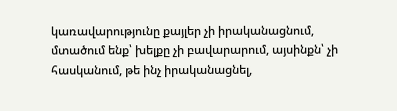կառավարությունը քայլեր չի իրականացնում, մտածում ենք՝ խելքը չի բավարարում, այսինքն՝ չի հասկանում, թե ինչ իրականացնել,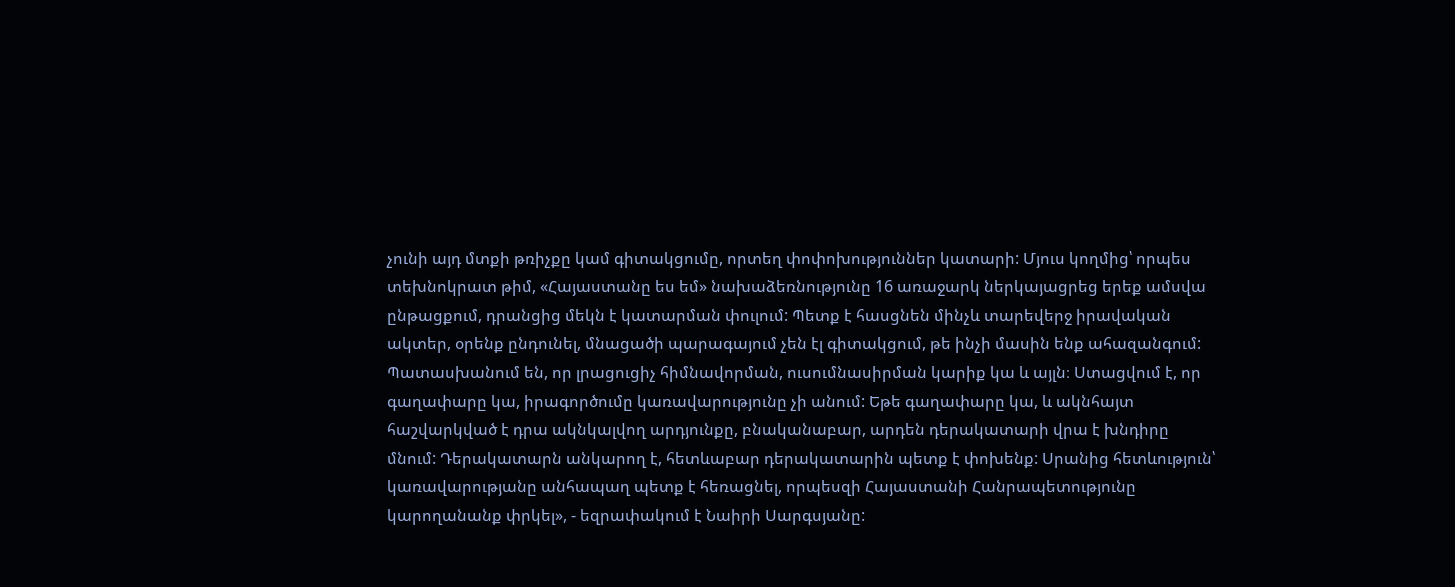չունի այդ մտքի թռիչքը կամ գիտակցումը, որտեղ փոփոխություններ կատարի: Մյուս կողմից՝ որպես տեխնոկրատ թիմ, «Հայաստանը ես եմ» նախաձեռնությունը 16 առաջարկ ներկայացրեց երեք ամսվա ընթացքում, դրանցից մեկն է կատարման փուլում: Պետք է հասցնեն մինչև տարեվերջ իրավական ակտեր, օրենք ընդունել, մնացածի պարագայում չեն էլ գիտակցում, թե ինչի մասին ենք ահազանգում: Պատասխանում են, որ լրացուցիչ հիմնավորման, ուսումնասիրման կարիք կա և այլն։ Ստացվում է, որ գաղափարը կա, իրագործումը կառավարությունը չի անում: Եթե գաղափարը կա, և ակնհայտ հաշվարկված է դրա ակնկալվող արդյունքը, բնականաբար, արդեն դերակատարի վրա է խնդիրը մնում: Դերակատարն անկարող է, հետևաբար դերակատարին պետք է փոխենք: Սրանից հետևություն՝ կառավարությանը անհապաղ պետք է հեռացնել, որպեսզի Հայաստանի Հանրապետությունը կարողանանք փրկել», - եզրափակում է Նաիրի Սարգսյանը: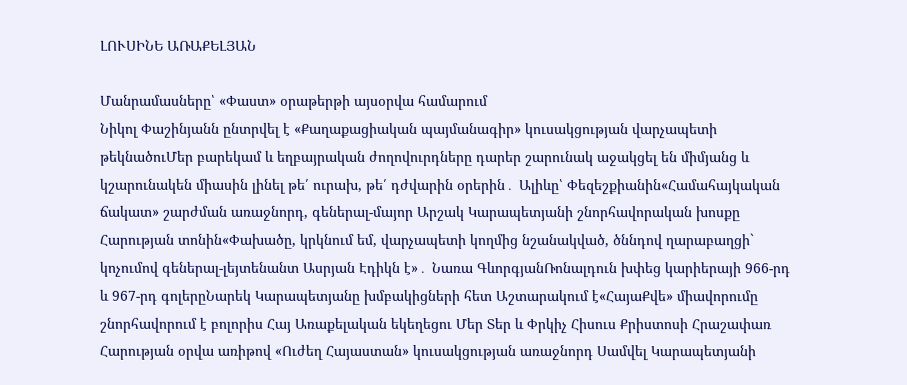ԼՈՒՍԻՆԵ ԱՌԱՔԵԼՅԱՆ

Մանրամասները՝ «Փաստ» օրաթերթի այսօրվա համարում
Նիկոլ Փաշինյանն ընտրվել է «Քաղաքացիական պայմանագիր» կուսակցության վարչապետի թեկնածուՄեր բարեկամ և եղբայրական ժողովուրդները դարեր շարունակ աջակցել են միմյանց և կշարունակեն միասին լինել թե՛ ուրախ, թե՛ դժվարին օրերին․ Ալիևը՝ Փեզեշքիանին«Համահայկական ճակատ» շարժման առաջնորդ, գեներալ-մայոր Արշակ Կարապետյանի շնորհավորական խոսքը Հարության տոնին«Փախածը, կրկնում եմ, վարչապետի կողմից նշանակված, ծննդով ղարաբաղցի` կոչումով գեներալ-լեյտենանտ Ասրյան Էդիկն է»․ Նառա ԳևորգյանՌոնալդուն խփեց կարիերայի 966-րդ և 967-րդ գոլերըՆարեկ Կարապետյանը խմբակիցների հետ Աշտարակում է«ՀայաՔվե» միավորումը շնորհավորում է բոլորիս Հայ Առաքելական եկեղեցու Մեր Տեր և Փրկիչ Հիսուս Քրիստոսի Հրաշափառ Հարության օրվա առիթով «Ուժեղ Հայաստան» կուսակցության առաջնորդ Սամվել Կարապետյանի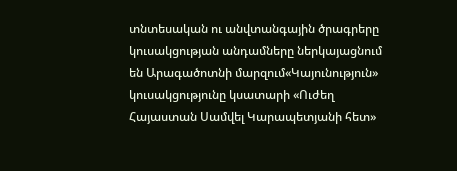տնտեսական ու անվտանգային ծրագրերը կուսակցության անդամները ներկայացնում են Արագածոտնի մարզում«Կայունություն» կուսակցությունը կսատարի «Ուժեղ Հայաստան Սամվել Կարապետյանի հետ»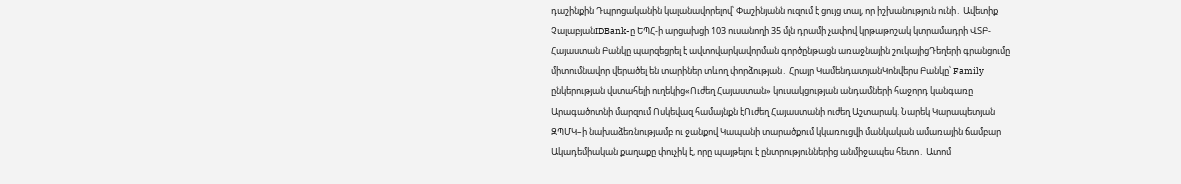դաշինքին Դպրոցականին կալանավորելով՝ Փաշինյանն ուզում է ցույց տալ, որ իշխանություն ունի․ Ավետիք ՉալաբյանIDBank-ը ԵՊՀ-ի արցախցի 103 ուսանողի 35 մլն դրամի չափով կրթաթոշակ կտրամադրի ՎՏԲ-Հայաստան Բանկը պարզեցրել է ավտովարկավորման գործընթացն առաջնային շուկայիցԴեղերի գրանցումը միտումնավոր վերածել են տարիներ տևող փորձության․ Հրայր ԿամենդատյանԿոնվերս Բանկը՝ Family ընկերության վստահելի ուղեկից«Ուժեղ Հայաստան» կուսակցության անդամների հաջորդ կանգառը Արագածոտնի մարզում Ոսկեվազ համայնքն էՈւժեղ Հայաստանի ուժեղ Աշտարակ. Նարեկ Կարապետյան ԶՊՄԿ–ի նախաձեռնությամբ ու ջանքով Կապանի տարածքում կկառուցվի մանկական ամառային ճամբար Ակադեմիական քաղաքը փուչիկ է, որը պայթելու է ընտրություններից անմիջապես հետո․ Ատոմ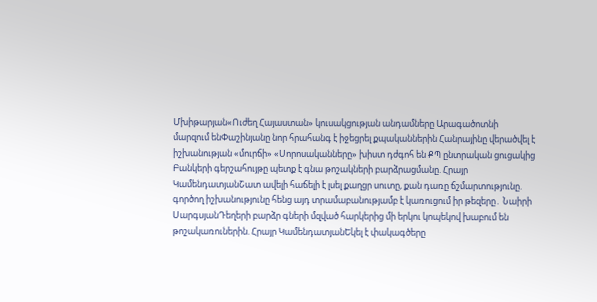Մխիթարյան«Ուժեղ Հայաստան» կուսակցության անդամները Արագածոտնի մարզում ենՓաշինյանը նոր հրահանգ է իջեցրել քպականներին Հանրայինը վերածվել է իշխանության «մուրճի» «Սորոսականները» խիստ դժգոհ են ՔՊ ընտրական ցուցակից Բանկերի գերշահույթը պետք է գնա թոշակների բարձրացմանը. Հրայր ԿամենդատյանՇատ ավելի հաճելի է լսել քաղցր սուտը, քան դառը ճշմարտությունը. գործող իշխանությունը հենց այդ տրամաբանությամբ է կառուցում իր թեզերը․ Նաիրի ՍարգսյանԴեղերի բարձր գների մզված հարկերից մի երկու կոպեկով խաբում են թոշակառուներին. Հրայր ԿամենդատյանԵկել է փակագծերը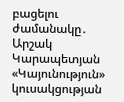բացելու ժամանակը․ Արշակ Կարապետյան «Կայունություն» կուսակցության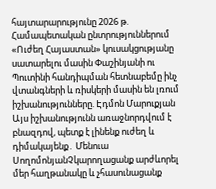հայտարարությունը 2026 թ. Համապետական ընտրություններում «Ուժեղ Հայաստան» կուսակցությանը սատարելու մասին Փաշինյանի ու Պուտինի հանդիպման հետնաբեմը ինչ վտանգների և ռիսկերի մասին են լռում իշխանությունները. Էդմոն Մարուքյան Այս իշխանությունն առաջնորդվում է բնազդով, պետք է լինենք ուժեղ և դիմակայենք․ Մենուա ՍողոմոնյանՉկարողացանք արժևորել մեր հաղթանակը և չհասունացանք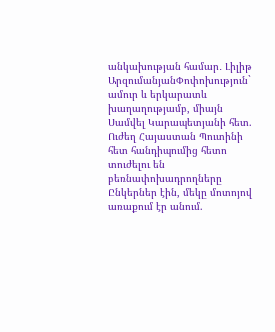անկախության համար․ Լիլիթ ԱրզումանյանՓոփոխություն` ամուր և երկարատև խաղաղությամբ, միայն Սամվել Կարապետյանի հետ. Ուժեղ Հայաստան Պուտինի հետ հանդիպումից հետո տուժելու են բեռնափոխադրողները Ընկերներ էին, մեկը մոտոյով առաքում էր անում.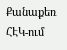Քանաքեռ ՀԷԿ-ում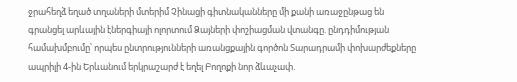ջրահեղձ եղած տղաների մտերիմ Չինացի գիտնականները մի քանի առաջընթաց են գրանցել արևային էներգիայի ոլորտում Ձայների փոշիացման վտանգը. ընդդիմության համախմբումը՝ որպես ընտրությունների առանցքային գործոն Տարադրամի փոխարժեքները ապրիլի 4-ին Երևանում երկրաշարժ է եղել Բողոքի նոր ձևաչափ.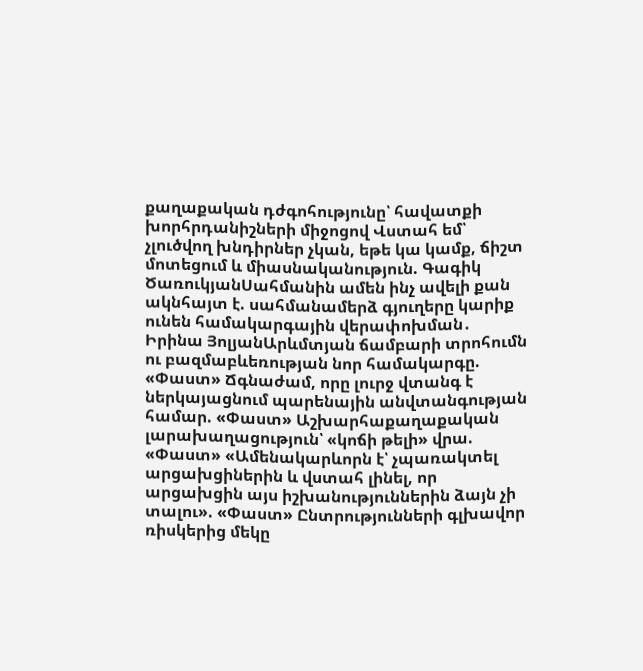քաղաքական դժգոհությունը՝ հավատքի խորհրդանիշների միջոցով Վստահ եմ՝ չլուծվող խնդիրներ չկան, եթե կա կամք, ճիշտ մոտեցում և միասնականություն. Գագիկ ԾառուկյանՍահմանին ամեն ինչ ավելի քան ակնհայտ է. սահմանամերձ գյուղերը կարիք ունեն համակարգային վերափոխման․ Իրինա ՅոլյանԱրևմտյան ճամբարի տրոհումն ու բազմաբևեռության նոր համակարգը. «Փաստ» Ճգնաժամ, որը լուրջ վտանգ է ներկայացնում պարենային անվտանգության համար. «Փաստ» Աշխարհաքաղաքական լարախաղացություն՝ «կոճի թելի» վրա. «Փաստ» «Ամենակարևորն է՝ չպառակտել արցախցիներին և վստահ լինել, որ արցախցին այս իշխանություններին ձայն չի տալու». «Փաստ» Ընտրությունների գլխավոր ռիսկերից մեկը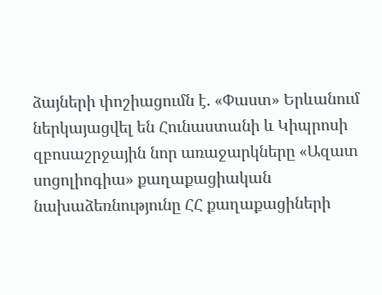ձայների փոշիացումն է. «Փաստ» Երևանում ներկայացվել են Հունաստանի և Կիպրոսի զբոսաշրջային նոր առաջարկները «Ազատ սոցոլիոգիա» քաղաքացիական նախաձեռնությունը ՀՀ քաղաքացիների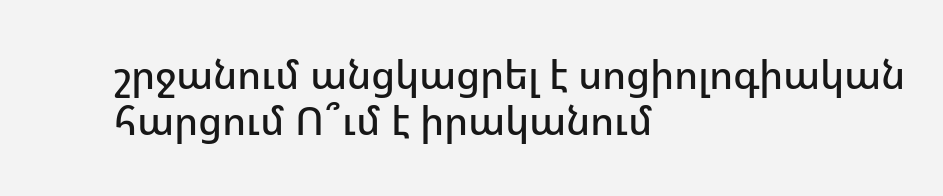շրջանում անցկացրել է սոցիոլոգիական հարցում Ո՞ւմ է իրականում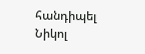հանդիպել Նիկոլ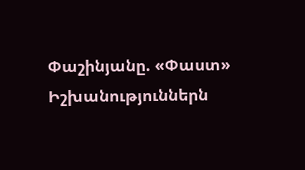Փաշինյանը. «Փաստ» Իշխանություններն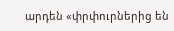արդեն «փրփուրներից են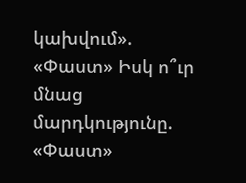կախվում». «Փաստ» Իսկ ո՞ւր մնաց մարդկությունը. «Փաստ»